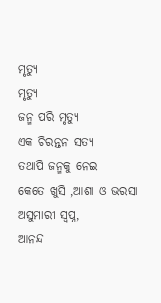ମୃତ୍ୟୁ
ମୃତ୍ୟୁ
ଜନ୍ମ ପରି ମୃତ୍ୟୁ
ଏକ ଚିରନ୍ତନ ସତ୍ୟ
ତଥାପି ଜନ୍ମକୁ ନେଇ
କେତେ ଖୁସି ,ଆଶା ଓ ଭରସା
ଅସୁମାରୀ ସ୍ବପ୍ନ,
ଆନନ୍ଦ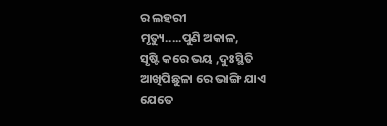ର ଲହରୀ
ମୃତ୍ୟୁ.....ପୁଣି ଅକାଳ,
ସୃଷ୍ଟି କରେ ଭୟ ,ଦୁଃସ୍ଥିତି
ଆଖିପିଛୁଳା ରେ ଭାଙ୍ଗି ଯାଏ
ଯେତେ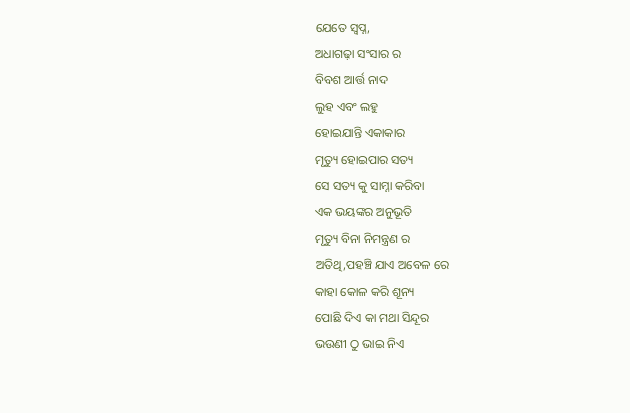ଯେତେ ସ୍ଵପ୍ନ,
ଅଧାଗଢ଼ା ସଂସାର ର
ବିବଶ ଆର୍ତ୍ତ ନାଦ
ଲୁହ ଏବଂ ଲହୁ
ହୋଇଯାନ୍ତି ଏକାକାର
ମୃତ୍ୟୁ ହୋଇପାର ସତ୍ୟ
ସେ ସତ୍ୟ କୁ ସାମ୍ନା କରିବା
ଏକ ଭୟଙ୍କର ଅନୁଭୂତି
ମୃତ୍ୟୁ ବିନା ନିମନ୍ତ୍ରଣ ର
ଅତିଥି,ପହଞ୍ଚି ଯାଏ ଅବେଳ ରେ
କାହା କୋଳ କରି ଶୂନ୍ୟ
ପୋଛି ଦିଏ କା ମଥା ସିନ୍ଦୂର
ଭଉଣୀ ଠୁ ଭାଇ ନିଏ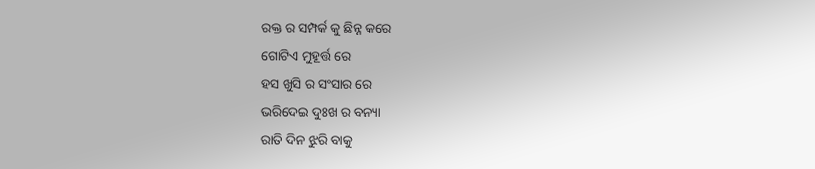ରକ୍ତ ର ସମ୍ପର୍କ କୁ ଛିନ୍ନ କରେ
ଗୋଟିଏ ମୁହୂର୍ତ୍ତ ରେ
ହସ ଖୁସି ର ସଂସାର ରେ
ଭରିଦେଇ ଦୁଃଖ ର ବନ୍ୟା
ରାତି ଦିନ ଝୁରି ବାକୁ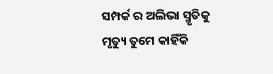ସମ୍ପର୍କ ର ଅଲିଭା ସ୍ମୃତିକୁ
ମୃତ୍ୟୁ ତୁମେ କାହିଁକି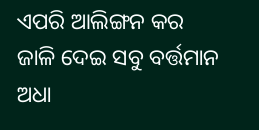ଏପରି ଆଲିଙ୍ଗନ କର
ଜାଳି ଦେଇ ସବୁ ବର୍ତ୍ତମାନ
ଅଧା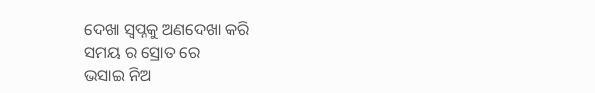ଦେଖା ସ୍ବପ୍ନକୁ ଅଣଦେଖା କରି
ସମୟ ର ସ୍ରୋତ ରେ
ଭସାଇ ନିଅ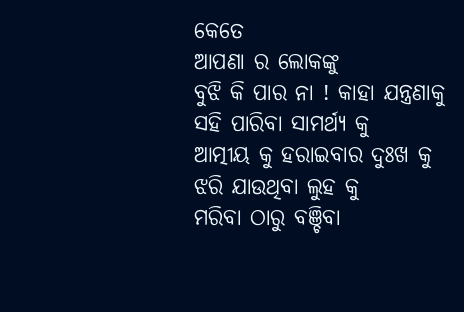କେତେ
ଆପଣା ର ଲୋକଙ୍କୁ
ବୁଝି କି ପାର ନା ! କାହା ଯନ୍ତ୍ରଣାକୁ
ସହି ପାରିବା ସାମର୍ଥ୍ୟ କୁ
ଆତ୍ମୀୟ କୁ ହରାଇବାର ଦୁଃଖ କୁ
ଝରି ଯାଉଥିବା ଲୁହ କୁ
ମରିବା ଠାରୁ ବଞ୍ଚିବା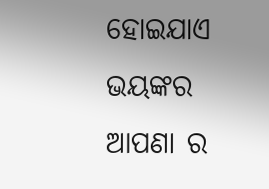ହୋଇଯାଏ ଭୟଙ୍କର
ଆପଣା ର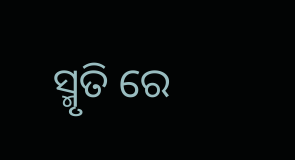ସ୍ମୃତି ରେ